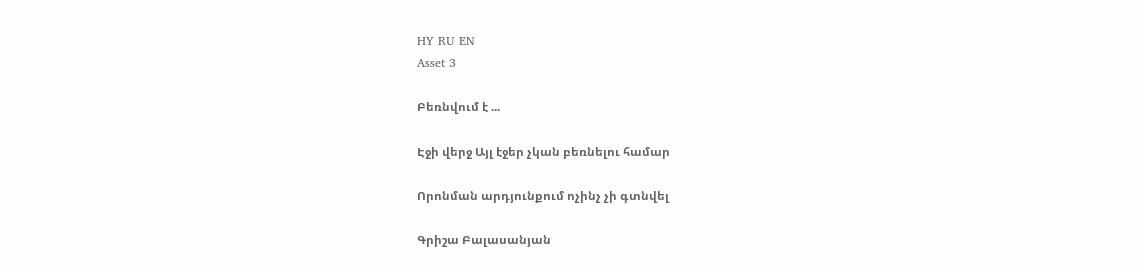HY RU EN
Asset 3

Բեռնվում է ...

Էջի վերջ Այլ էջեր չկան բեռնելու համար

Որոնման արդյունքում ոչինչ չի գտնվել

Գրիշա Բալասանյան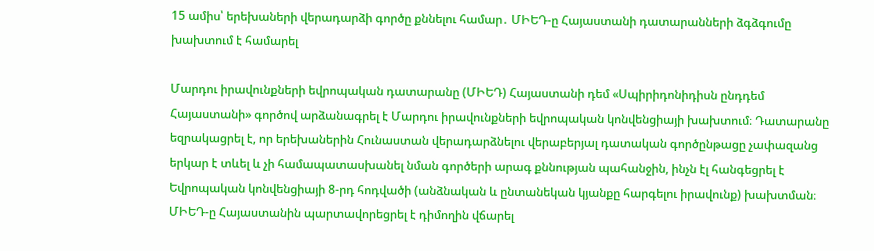15 ամիս՝ երեխաների վերադարձի գործը քննելու համար․ ՄԻԵԴ-ը Հայաստանի դատարանների ձգձգումը խախտում է համարել

Մարդու իրավունքների եվրոպական դատարանը (ՄԻԵԴ) Հայաստանի դեմ «Սպիրիդոնիդիսն ընդդեմ Հայաստանի» գործով արձանագրել է Մարդու իրավունքների եվրոպական կոնվենցիայի խախտում։ Դատարանը եզրակացրել է, որ երեխաներին Հունաստան վերադարձնելու վերաբերյալ դատական գործընթացը չափազանց երկար է տևել և չի համապատասխանել նման գործերի արագ քննության պահանջին, ինչն էլ հանգեցրել է Եվրոպական կոնվենցիայի 8-րդ հոդվածի (անձնական և ընտանեկան կյանքը հարգելու իրավունք) խախտման։ ՄԻԵԴ-ը Հայաստանին պարտավորեցրել է դիմողին վճարել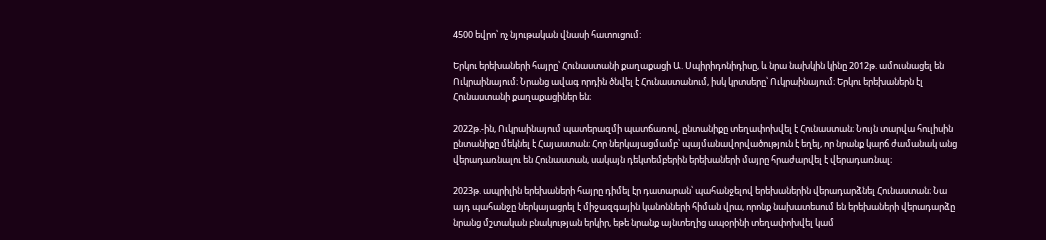4500 եվրո՝ ոչ նյութական վնասի հատուցում:

Երկու երեխաների հայրը՝ Հունաստանի քաղաքացի Ա. Սպիրիդոնիդիսը, և նրա նախկին կինը 2012թ. ամուսնացել են Ուկրաինայում։ Նրանց ավագ որդին ծնվել է Հունաստանում, իսկ կրտսերը՝ Ուկրաինայում։ Երկու երեխաներն էլ Հունաստանի քաղաքացիներ են։

2022թ.-ին, Ուկրաինայում պատերազմի պատճառով, ընտանիքը տեղափոխվել է Հունաստան։ Նույն տարվա հուլիսին ընտանիքը մեկնել է Հայաստան։ Հոր ներկայացմամբ՝ պայմանավորվածություն է եղել, որ նրանք կարճ ժամանակ անց վերադառնալու են Հունաստան, սակայն դեկտեմբերին երեխաների մայրը հրաժարվել է վերադառնալ։

2023թ. ապրիլին երեխաների հայրը դիմել էր դատարան՝ պահանջելով երեխաներին վերադարձնել Հունաստան։ Նա այդ պահանջը ներկայացրել է միջազգային կանոնների հիման վրա, որոնք նախատեսում են երեխաների վերադարձը նրանց մշտական բնակության երկիր, եթե նրանք այնտեղից ապօրինի տեղափոխվել կամ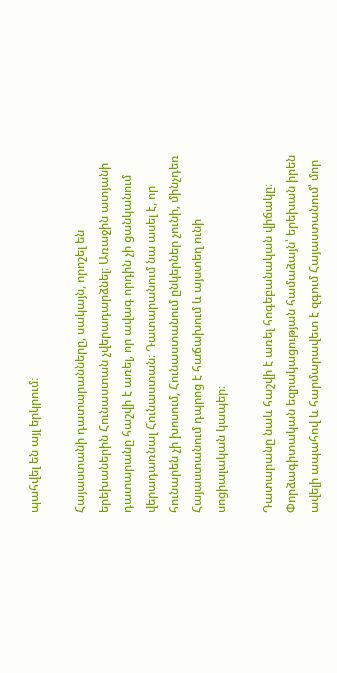պահվել են այլ երկրում։

Հայաստանի դատարանները, սակայն, որոշել են երեխաներին Հունաստան չվերադարձնել։ Առաջին ատյանի դատարանը հաշվի է առել, որ ավագ որդին չի ցանկանում վերադառնալ Հունաստան։ Դատարանում նա ասել է, որ հունարեն չի խոսում, Հունաստանում ընկերներ չունի, մինչդեռ Հայաստանում դպրոց է հաճախում և այստեղ ունի սոցիալական կապեր։

Դատարանը նաև հաշվի է առել հոգեբանական վիճակը։ Փորձագիտական եզրակացության համաձայն՝ երեխան իրեն ավելի ապահով և հարմարավետ է զգում Հայաստանում՝ մոր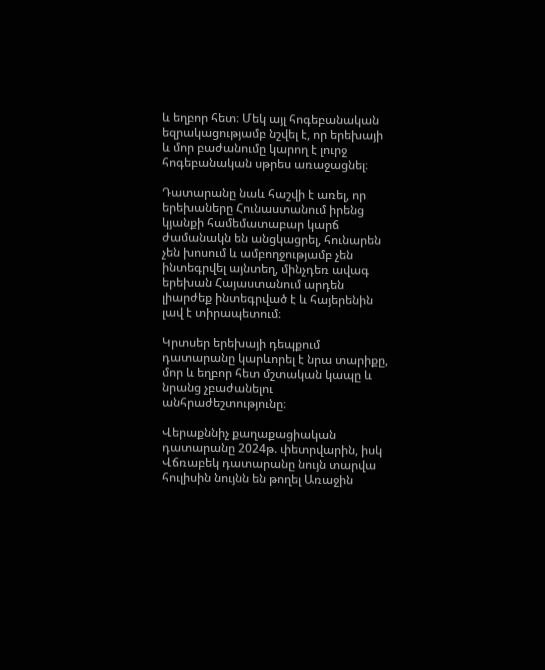և եղբոր հետ։ Մեկ այլ հոգեբանական եզրակացությամբ նշվել է, որ երեխայի և մոր բաժանումը կարող է լուրջ հոգեբանական սթրես առաջացնել։

Դատարանը նաև հաշվի է առել, որ երեխաները Հունաստանում իրենց կյանքի համեմատաբար կարճ ժամանակն են անցկացրել, հունարեն չեն խոսում և ամբողջությամբ չեն ինտեգրվել այնտեղ, մինչդեռ ավագ երեխան Հայաստանում արդեն լիարժեք ինտեգրված է և հայերենին լավ է տիրապետում։

Կրտսեր երեխայի դեպքում դատարանը կարևորել է նրա տարիքը, մոր և եղբոր հետ մշտական կապը և նրանց չբաժանելու անհրաժեշտությունը։

Վերաքննիչ քաղաքացիական դատարանը 2024թ. փետրվարին, իսկ Վճռաբեկ դատարանը նույն տարվա հուլիսին նույնն են թողել Առաջին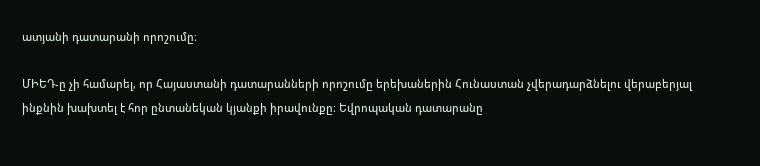ատյանի դատարանի որոշումը։

ՄԻԵԴ-ը չի համարել, որ Հայաստանի դատարանների որոշումը երեխաներին Հունաստան չվերադարձնելու վերաբերյալ ինքնին խախտել է հոր ընտանեկան կյանքի իրավունքը։ Եվրոպական դատարանը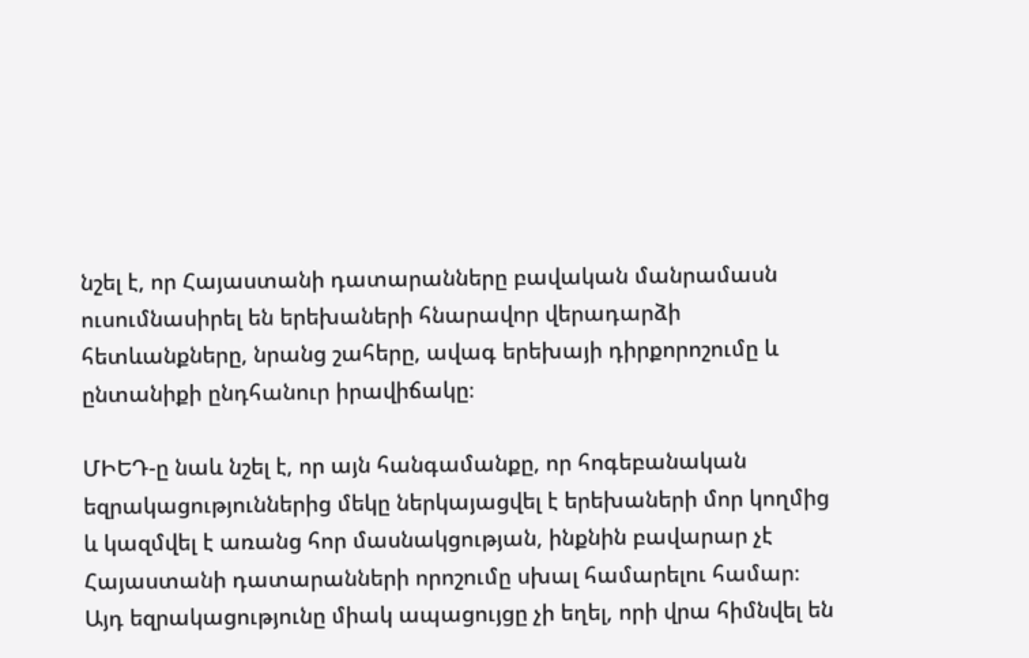նշել է, որ Հայաստանի դատարանները բավական մանրամասն ուսումնասիրել են երեխաների հնարավոր վերադարձի հետևանքները, նրանց շահերը, ավագ երեխայի դիրքորոշումը և ընտանիքի ընդհանուր իրավիճակը։

ՄԻԵԴ-ը նաև նշել է, որ այն հանգամանքը, որ հոգեբանական եզրակացություններից մեկը ներկայացվել է երեխաների մոր կողմից և կազմվել է առանց հոր մասնակցության, ինքնին բավարար չէ Հայաստանի դատարանների որոշումը սխալ համարելու համար։ Այդ եզրակացությունը միակ ապացույցը չի եղել, որի վրա հիմնվել են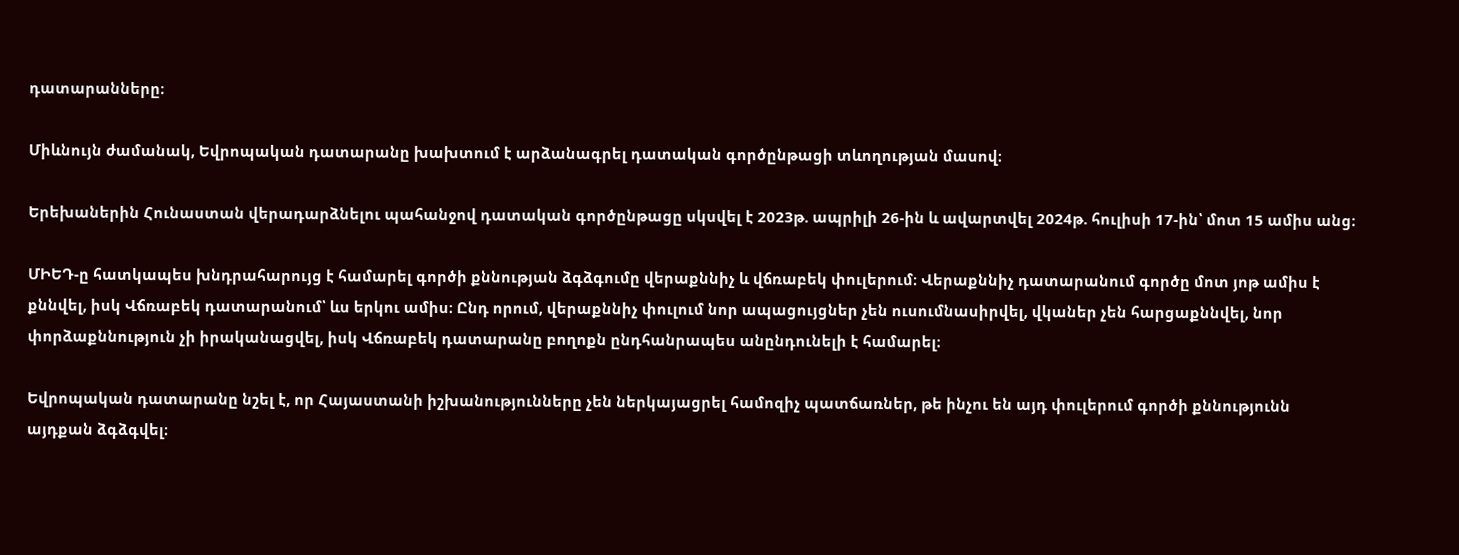դատարանները։

Միևնույն ժամանակ, Եվրոպական դատարանը խախտում է արձանագրել դատական գործընթացի տևողության մասով։

Երեխաներին Հունաստան վերադարձնելու պահանջով դատական գործընթացը սկսվել է 2023թ. ապրիլի 26-ին և ավարտվել 2024թ. հուլիսի 17-ին՝ մոտ 15 ամիս անց։

ՄԻԵԴ-ը հատկապես խնդրահարույց է համարել գործի քննության ձգձգումը վերաքննիչ և վճռաբեկ փուլերում։ Վերաքննիչ դատարանում գործը մոտ յոթ ամիս է քննվել, իսկ Վճռաբեկ դատարանում՝ ևս երկու ամիս։ Ընդ որում, վերաքննիչ փուլում նոր ապացույցներ չեն ուսումնասիրվել, վկաներ չեն հարցաքննվել, նոր փորձաքննություն չի իրականացվել, իսկ Վճռաբեկ դատարանը բողոքն ընդհանրապես անընդունելի է համարել։

Եվրոպական դատարանը նշել է, որ Հայաստանի իշխանությունները չեն ներկայացրել համոզիչ պատճառներ, թե ինչու են այդ փուլերում գործի քննությունն այդքան ձգձգվել։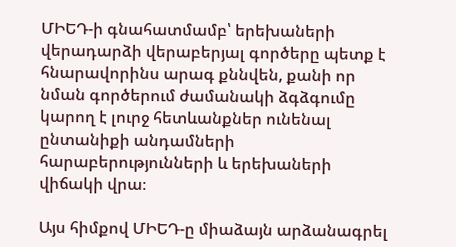ՄԻԵԴ-ի գնահատմամբ՝ երեխաների վերադարձի վերաբերյալ գործերը պետք է հնարավորինս արագ քննվեն, քանի որ նման գործերում ժամանակի ձգձգումը կարող է լուրջ հետևանքներ ունենալ ընտանիքի անդամների հարաբերությունների և երեխաների վիճակի վրա։

Այս հիմքով ՄԻԵԴ-ը միաձայն արձանագրել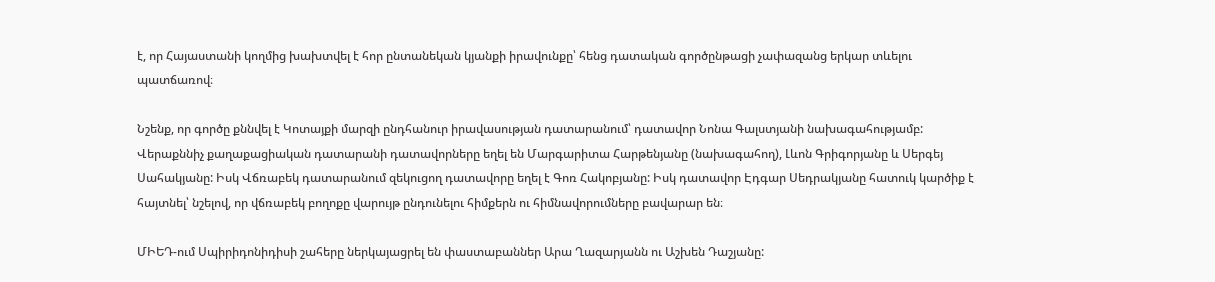է, որ Հայաստանի կողմից խախտվել է հոր ընտանեկան կյանքի իրավունքը՝ հենց դատական գործընթացի չափազանց երկար տևելու պատճառով։

Նշենք, որ գործը քննվել է Կոտայքի մարզի ընդհանուր իրավասության դատարանում՝ դատավոր Նոնա Գալստյանի նախագահությամբ: Վերաքննիչ քաղաքացիական դատարանի դատավորները եղել են Մարգարիտա Հարթենյանը (նախագահող), Լևոն Գրիգորյանը և Սերգեյ Սահակյանը: Իսկ Վճռաբեկ դատարանում զեկուցող դատավորը եղել է Գոռ Հակոբյանը: Իսկ դատավոր Էդգար Սեդրակյանը հատուկ կարծիք է հայտնել՝ նշելով, որ վճռաբեկ բողոքը վարույթ ընդունելու հիմքերն ու հիմնավորումները բավարար են։

ՄԻԵԴ-ում Սպիրիդոնիդիսի շահերը ներկայացրել են փաստաբաններ Արա Ղազարյանն ու Աշխեն Դաշյանը: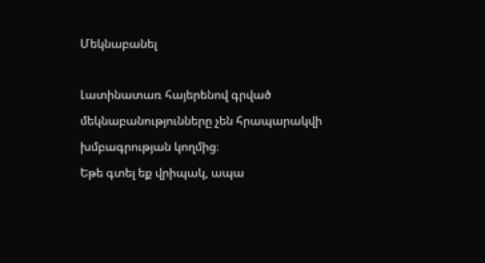Մեկնաբանել

Լատինատառ հայերենով գրված մեկնաբանությունները չեն հրապարակվի խմբագրության կողմից։
Եթե գտել եք վրիպակ, ապա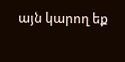այն կարող եք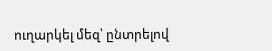ուղարկել մեզ՝ ընտրելով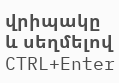վրիպակը և սեղմելով CTRL+Enter